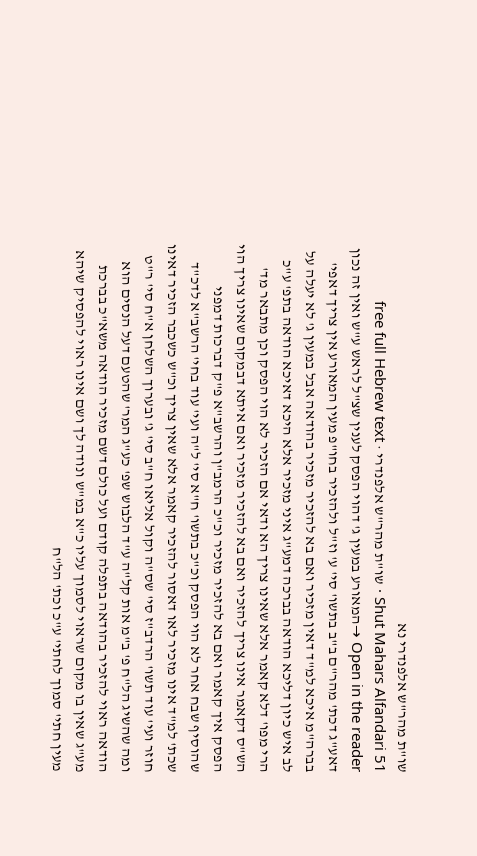שו"ת מהר"ש אלפנדרי נא
Shut Mahars Alfandari 51 · שו"ת מהר"ש אלפנדרי · free full Hebrew text
Open in the reader →המאורע במעין ג' דהוי הפסק לענין שצ"ל לראש ע"ש ואין זה נכון דאע"ג דכת' מהר"ם ב"ב בתשו' סי' ע' וז"ל ולהזכיר בחו"פ מעין המאורע אין צריך דאפי' בברה"מ איכא למ"ד דאין מזכיר ואם בא להזכיר מזכיר בהודאה אבל במעין ג' לא יעלה על לב איש כיון דליכא הודאה בברכה דמע"ג איני מזכיר אלא היכא דאיכא הודאה בתפ' ע"כ הרי מפו' דלא קאמר אלא שאינו צריך הא ודאי אם הזכיר לא הוי הפסק וכן מתבאר מד' הש"ס דקאמר אינו צריך להזכיר ואם בא להזכיר מזכיר ואם איתא דבמקום שאינו צריך הוי הפסק איך קאמר ואם בא להזכיר מזכיר וכ"כ הרמב"ן והרשב"א פ"ק דברכות דמפני שהוסיף שבח אחר לא הוי הפסק וכ"כ בתשו' ח"א סי' ל"ה ועי' עוד בחי' הרשב"א לדכ"ד שכת' למ"ד אינו מזכיר לאו דאסור להזכיר קאמר אלא שאין צריך וכ"ש כשכבר הזכיר דאינו חוזר ועי' עוד תשו' הרדב"ז סי' שס"ה וקול אליאו ח"ב סי' ג' ובערוך השלחן א"ח סי' ר"ט ומה שהשיג הל"ח פ' ב"מ אות קל"ה ע"ד הלבוש שפ' כע"ג המר' שהטעם דעל הנסים הוא הודאה ראוי להזכיר בהודאה בתפלה קודם ועל כולם דשם מזכיר הודאה משא"כ בברכת מע"ג שאין בו מקום שראוי לסמוך עליו כ"א במ"ש ונודה לך ושם אינו ראוי להפסיק שיהא מעין חתי' סמוך לחתי' ע"כ וכת' הל"ח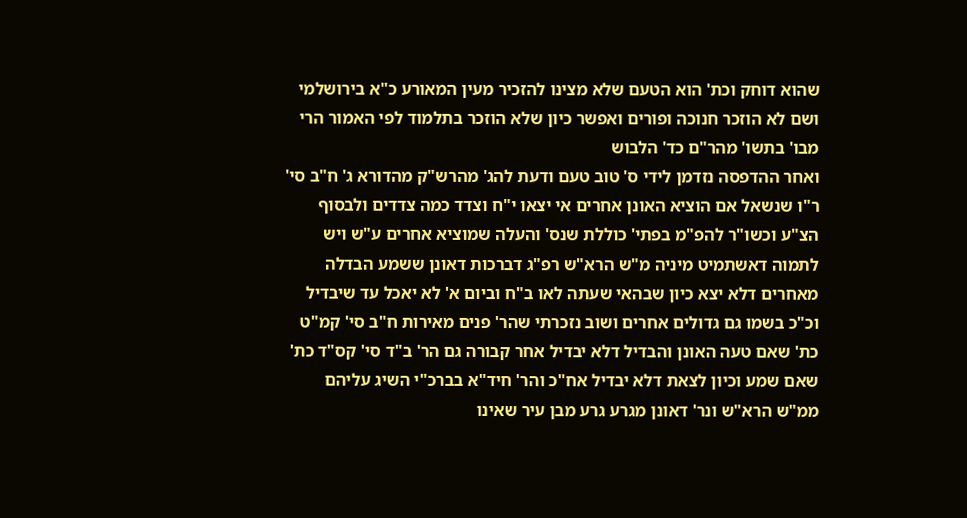שהוא דוחק וכת' הוא הטעם שלא מצינו להזכיר מעין המאורע כ"א בירושלמי ושם לא הוזכר חנוכה ופורים ואפשר כיון שלא הוזכר בתלמוד לפי האמור הרי מבו' בתשו' מהר"ם כד' הלבוש
ואחר ההדפסה נזדמן לידי ס' טוב טעם ודעת להג' מהרש"ק מהדורא ג' ח"ב סי' ר"ו שנשאל אם הוציא האונן אחרים אי יצאו י"ח וצדד כמה צדדים ולבסוף הצ"ע וכשו"ר להפ"מ בפתי' כוללת שנס' והעלה שמוציא אחרים ע"ש ויש לתמוה דאשתמיט מיניה מ"ש הרא"ש רפ"ג דברכות דאונן ששמע הבדלה מאחרים דלא יצא כיון שבהאי שעתה לאו ב"ח וביום א' לא יאכל עד שיבדיל וכ"כ בשמו גם גדולים אחרים ושוב נזכרתי שהר' פנים מאירות ח"ב סי' קמ"ט כת' שאם טעה האונן והבדיל דלא יבדיל אחר קבורה גם הר' ב"ד סי' קס"ד כת' שאם שמע וכיון לצאת דלא יבדיל אח"כ והר' חיד"א בברכ"י השיג עליהם ממ"ש הרא"ש ונר' דאונן מגרע גרע מבן עיר שאינו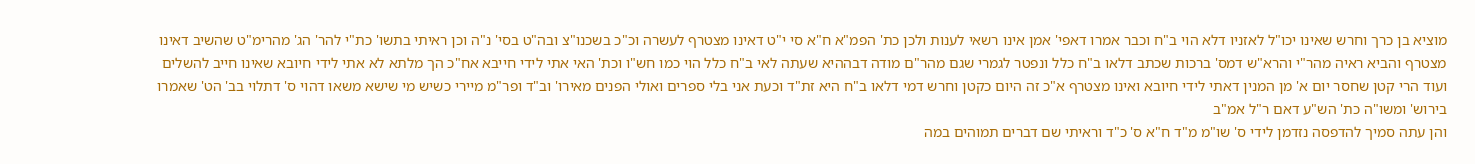מוציא בן כרך וחרש שאינו יכו"ל לאזניו דלא הוי ב"ח וכבר אמרו דאפי' אמן אינו רשאי לענות ולכן כת' הפמ"א ח"א סי י"ט דאינו מצטרף לעשרה וכ"כ בשכנו"צ ובה"ט בסי' נ"ה וכן ראיתי בתשו' כת"י להר' הג' מהרימ"ט שהשיב דאינו מצטרף והביא ראיה מהר"י והרא"ש דמס' ברכות שכתב דלאו ב"ח כלל ונפטר לגמרי שגם מהר"ם מודה דבההיא שעתה לאי ב"ח כלל הוי כמו חש"ו וכת' האי אתי לידי חייבא אח"כ הך מלתא לא אתי לידי חיובא שאינו חייב להשלים ועוד הרי קטן שחסר יום א' מן המנין דאתי לידי חיובא ואינו מצטרף א"כ זה היום כקטן וחרש דמי דלאו ב"ח היא זת"ד וכעת אני בלי ספרים ואולי הפנים מאירו' וב"ד ופר"מ מיירי כשיש מי שישא משאו דהוי ס' דתלוי בב' הט' שאמרו בירוש' ומשו"ה כת' הש"ע דאם ר"ל אמ"ב
והן עתה סמיך להדפסה נזדמן לידי ס' שו"מ מ"ד ח"א ס' כ"ד וראיתי שם דברים תמוהים במה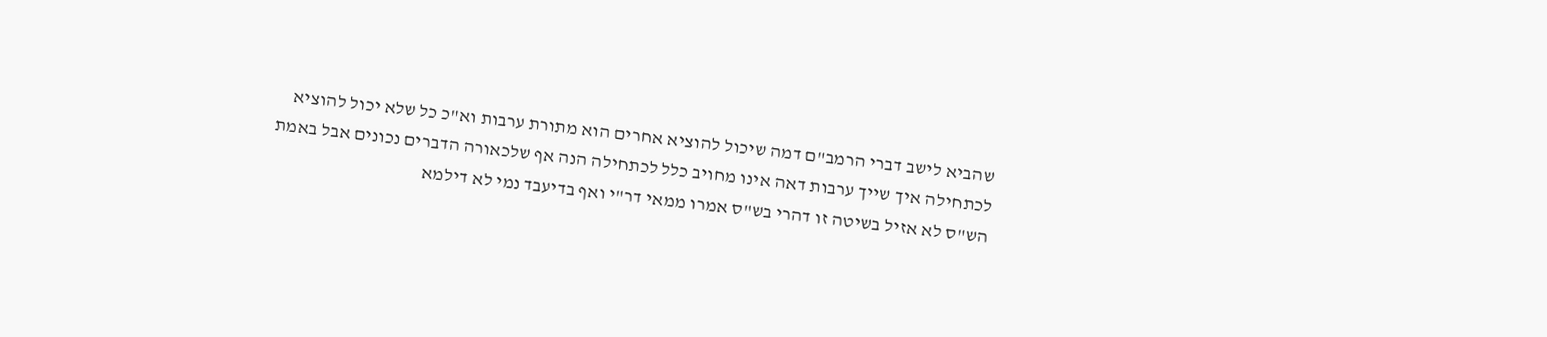שהביא לישב דברי הרמב"ם דמה שיכול להוציא אחרים הוא מתורת ערבות וא"כ כל שלא יכול להוציא לכתחילה איך שייך ערבות דאה אינו מחויב כלל לכתחילה הנה אף שלכאורה הדברים נכונים אבל באמת הש"ס לא אזיל בשיטה זו דהרי בש"ס אמרו ממאי דר"י ואף בדיעבד נמי לא דילמא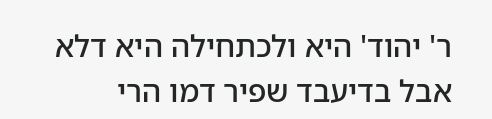ר' יהוד' היא ולכתחילה היא דלא אבל בדיעבד שפיר דמו הרי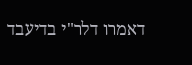דאמרו דלר"י בדיעבד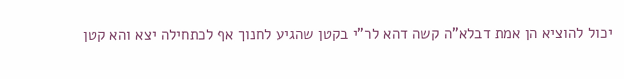יכול להוציא הן אמת דבלא"ה קשה דהא לר"י בקטן שהגיע לחנוך אף לכתחילה יצא והא קטן